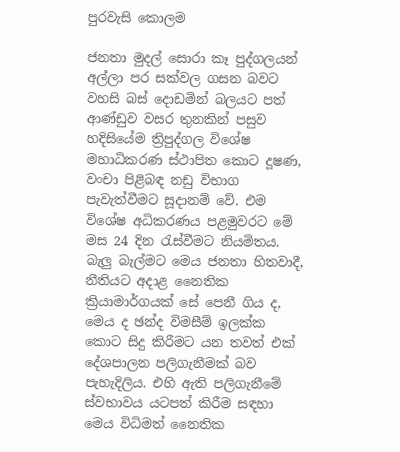පුරවැසි කොලම

ජනතා මුදල් සොරා කෑ පුද්ගලයන් අල්ලා පර සක්වල ගසන බවට වහසි බස් දොඩමින් බලයට පත් ආණ්ඩුව වසර තුනකින් පසුව හදිසියේම ත්‍රිපුද්ගල විශේෂ මහාධිකරණ ස්ථාපිත කොට දූෂණ, වංචා පිළිබඳ නඩු විභාග පැවැත්වීමට සූදානම් වේ. එම විශේෂ අධිකරණය පළමුවරට මේ මස 24 දින රැස්වීමට නියමිතය. බැලු බැල්මට මෙය ජනතා හිතවාදී, නීතියට අදාළ නෛතික ක්‍රියාමාර්ගයක් සේ පෙනී ගිය ද, මෙය ද ඡන්ද විමසීම් ඉලක්ක කොට සිදු කිරීමට යන තවත් එක් දේශපාලන පලිගැනීමක් බව පැහැදිලිය. එහි ඇති පලිගැනීමේ ස්වභාවය යටපත් කිරීම සඳහා මෙය විධිමත් නෛතික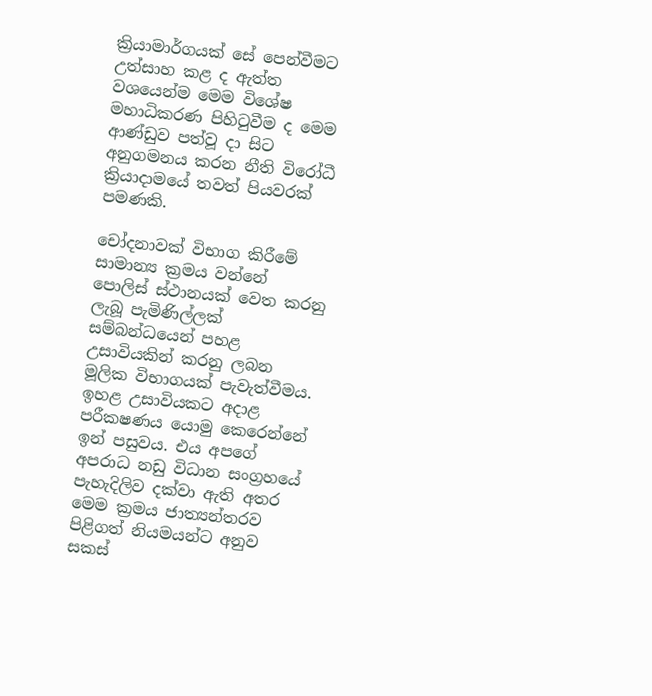ක්‍රියාමාර්ගයක් සේ පෙන්වීමට උත්සාහ කළ ද ඇත්ත වශයෙන්ම මෙම විශේෂ මහාධිකරණ පිහිටුවීම ද මෙම ආණ්ඩුව පත්වූ දා සිට අනුගමනය කරන නීති විරෝධී ක්‍රියාදාමයේ තවත් පියවරක් පමණකි.

චෝදනාවක් විභාග කිරීමේ සාමාන්‍ය ක්‍රමය වන්නේ පොලිස් ස්ථානයක් වෙත කරනු ලැබූ පැමිණිල්ලක් සම්බන්ධයෙන් පහළ උසාවියකින් කරනු ලබන මූලික විභාගයක් පැවැත්වීමය. ඉහළ උසාවියකට අදාළ පරීක‍ෂණය යොමු කෙරෙන්නේ ඉන් පසුවය. එය අපගේ අපරාධ නඩු විධාන සංග්‍රහයේ පැහැදිලිව දක්වා ඇති අතර මෙම ක්‍රමය ජාත්‍යන්තරව පිළිගත් නියමයන්ට අනුව සකස්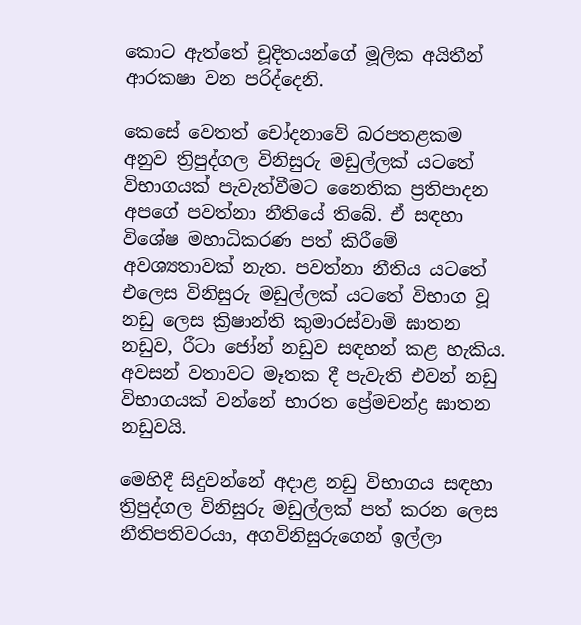කොට ඇත්තේ චූදිතයන්ගේ මූලික අයිතීන් ආරක‍ෂා වන පරිද්දෙනි.

කෙසේ වෙතත් චෝදනාවේ බරපතළකම අනුව ත්‍රිපුද්ගල විනිසුරු මඩුල්ලක් යටතේ විභාගයක් පැවැත්වීමට නෛතික ප්‍රතිපාදන අපගේ පවත්නා නීතියේ තිබේ. ඒ සඳහා විශේෂ මහාධිකරණ පත් කිරීමේ අවශ්‍යතාවක් නැත. පවත්නා නීතිය යටතේ එලෙස විනිසුරු මඩුල්ලක් යටතේ විභාග වූ නඩු ලෙස ක්‍රිෂාන්ති කුමාරස්වාමි ඝාතන නඩුව, රීටා ජෝන් නඩුව සඳහන් කළ හැකිය. අවසන් වතාවට මෑතක දී පැවැති එවන් නඩු විභාගයක් වන්නේ භාරත ප්‍රේමචන්ද්‍ර ඝාතන නඩුවයි.

මෙහිදී සිදුවන්නේ අදාළ නඩු විභාගය සඳහා ත්‍රිපුද්ගල විනිසුරු මඩුල්ලක් පත් කරන ලෙස නීතිපතිවරයා, අගවිනිසුරුගෙන් ඉල්ලා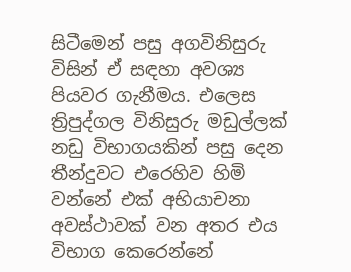සිටීමෙන් පසු අගවිනිසුරු විසින් ඒ සඳහා අවශ්‍ය පියවර ගැනීමය. එලෙස ත්‍රිපුද්ගල විනිසුරු මඩුල්ලක් නඩු විභාගයකින් පසු දෙන තීන්දුවට එරෙහිව හිමි වන්නේ එක් අභියාචනා අවස්ථාවක් වන අතර එය විභාග කෙරෙන්නේ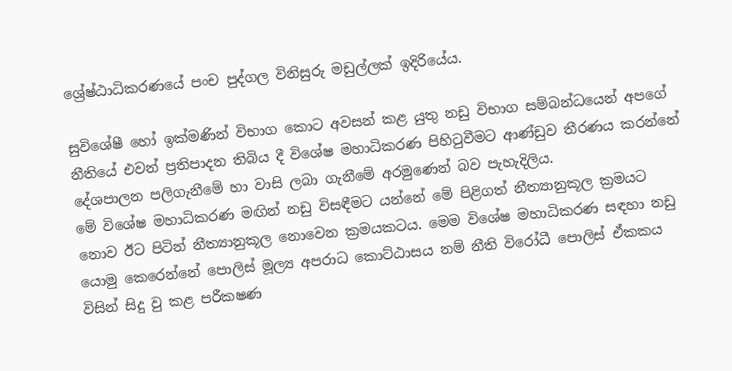ශ්‍රේෂ්ඨාධිකරණයේ පංච පුද්ගල විනිසුරු මඩුල්ලක් ඉදිරියේය.

සුවිශේෂී හෝ ඉක්මණින් විභාග කොට අවසන් කළ යුතු නඩු විභාග සම්බන්ධයෙන් අපගේ නීතියේ එවන් ප්‍රතිපාදන තිබිය දී විශේෂ මහාධිකරණ පිහිටුවීමට ආණ්ඩුව තීරණය කරන්නේ දේශපාලන පලිගැනීමේ හා වාසි ලබා ගැනීමේ අරමුණෙන් බව පැහැදිලිය.
මේ විශේෂ මහාධිකරණ මඟින් නඩු විසඳීමට යන්නේ මේ පිළිගත් නීත්‍යානුකූල ක්‍රමයට නොව ඊට පිටින් නීත්‍යානුකූල නොවෙන ක්‍රමයකටය. මෙම විශේෂ මහාධිකරණ සඳහා නඩු යොමු කෙරෙන්නේ පොලිස් මූල්‍ය අපරාධ කොට්ඨාසය නම් නීති විරෝධී පොලිස් ඒකකය විසින් සිදු වු කළ පරීක‍ෂණ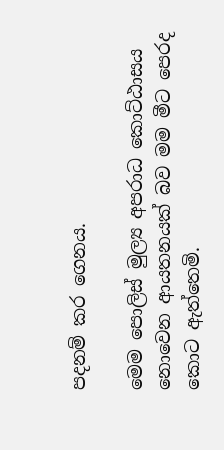පදනම් කර ගෙනය.

මෙම පොලිස් මුල්‍ය අපරාධ කොට්ඨාසය නොවෙන ආයතනයක් බව මම මීට පෙරද කොට ඇත්තෙමි.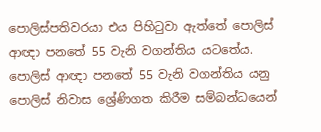පොලිස්පතිවරයා එය පිහිටුවා ඇත්තේ පොලිස් ආඥා පනතේ 55 වැනි වගන්තිය යටතේය. පොලිස් ආඥා පනතේ 55 වැනි වගන්තිය යනු පොලිස් නිවාස ශ්‍රේණිගත කිරීම සම්බන්ධයෙන්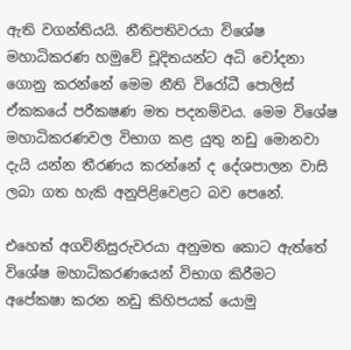ඇති වගන්තියයි. නීතිපතිවරයා විශේෂ මහාධිකරණ හමුවේ චූදිතයන්ට අධි චෝදනා ගොනු කරන්නේ මෙම නීති විරෝධී පොලිස් ඒකකයේ පරීක‍ෂණ මත පදනම්වය. මෙම විශේෂ මහාධිකරණවල විභාග කළ යුතු නඩු මොනවා දැයි යන්න තීරණය කරන්නේ ද දේශපාලන වාසි ලබා ගත හැකි අනුපිළිවෙළට බව පෙනේ.

එහෙත් අගවිනිසුරුවරයා අනුමත කොට ඇත්තේ විශේෂ මහාධිකරණයෙන් විභාග කිරීමට අපේක‍ෂා කරන නඩු කිහිපයක් යොමු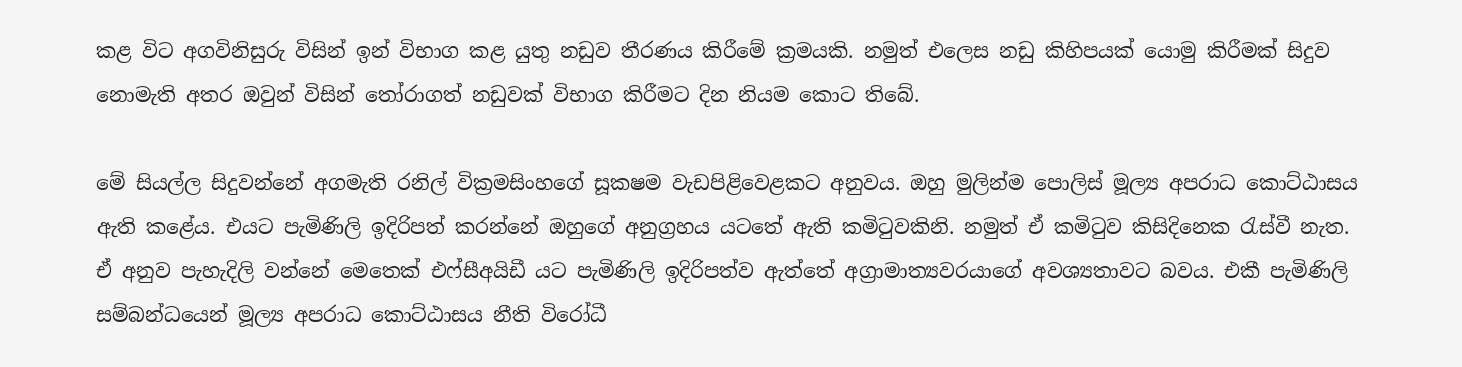කළ විට අගවිනිසුරු විසින් ඉන් විභාග කළ යුතු නඩුව තීරණය කිරීමේ ක්‍රමයකි. නමුත් එලෙස නඩු කිහිපයක් යොමු කිරීමක් සිදුව නොමැති අතර ඔවුන් විසින් තෝරාගත් නඩුවක් විභාග කිරීමට දින නියම කොට තිබේ.

මේ සියල්ල සිදුවන්නේ අගමැති රනිල් වික්‍රමසිංහගේ සූක‍ෂම වැඩපිළිවෙළකට අනුවය. ඔහු මුලින්ම පොලිස් මූල්‍ය අපරාධ කොට්ඨාසය ඇති කළේය. එයට පැමිණිලි ඉදිරිපත් කරන්නේ ඔහුගේ අනුග්‍රහය යටතේ ඇති කමිටුවකිනි. නමුත් ඒ කමිටුව කිසිදිනෙක රැස්වී නැත. ඒ අනුව පැහැදිලි වන්නේ මෙතෙක් එෆ්සීඅයිඩී යට පැමිණිලි ඉදිරිපත්ව ඇත්තේ අග්‍රාමාත්‍යවරයාගේ අවශ්‍යතාවට බවය. එකී පැමිණිලි සම්බන්ධයෙන් මූල්‍ය අපරාධ කොට්ඨාසය නීති විරෝධී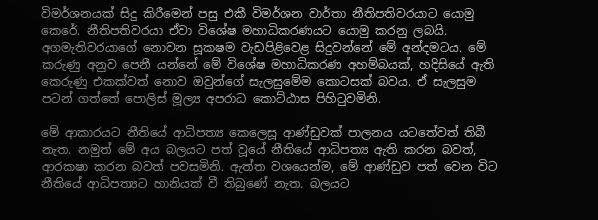විමර්ශනයක් සිදු කිරීමෙන් පසු එකී විමර්ශන වාර්තා නීතිපතිවරයාට යොමු කෙරේ. නීතිපතිවරයා ඒවා විශේෂ මහාධිකරණයට යොමු කරනු ලබයි. අගමැතිවරයාගේ නොවන සූක‍ෂම වැඩපිළිවෙළ සිදුවන්නේ මේ අන්දමටය. මේ කරුණු අනුව පෙනී යන්නේ මේ විශේෂ මහාධිකරණ අහම්බයක්, හදිසියේ ඇති කෙරුණු එකක්වත් නොව ඔවුන්ගේ සැලසුමේම කොටසක් බවය. ඒ සැලසුම පටන් ගත්තේ පොලිස් මූල්‍ය අපරාධ කොට්ඨාස පිහිටුවමිනි.

මේ ආකාරයට නීතියේ ආධිපත්‍ය කෙලෙසූ ආණ්ඩුවක් පාලනය යටතේවත් තිබී නැත. නමුත් මේ අය බලයට පත් වූයේ නීතියේ ආධිපත්‍ය ඇති කරන බවත්, ආරක‍ෂා කරන බවත් පවසමිනි. ඇත්ත වශයෙන්ම, මේ ආණ්ඩුව පත් වෙන විට නීතියේ ආධිපත්‍යට හානියක් වී තිබුණේ නැත. බලයට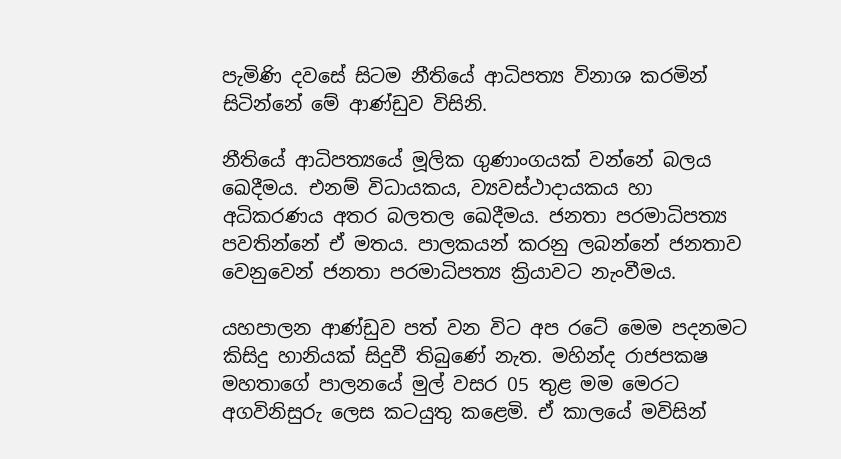පැමිණි දවසේ සිටම නීතියේ ආධිපත්‍ය විනාශ කරමින් සිටින්නේ මේ ආණ්ඩුව විසිනි.

නීතියේ ආධිපත්‍යයේ මූලික ගුණාංගයක් වන්නේ බලය ඛෙදීමය. එනම් විධායකය, ව්‍යවස්ථාදායකය හා අධිකරණය අතර බලතල ඛෙදීමය. ජනතා පරමාධිපත්‍ය පවතින්නේ ඒ මතය. පාලකයන් කරනු ලබන්නේ ජනතාව වෙනුවෙන් ජනතා පරමාධිපත්‍ය ක්‍රියාවට නැංවීමය.

යහපාලන ආණ්ඩුව පත් වන විට අප රටේ මෙම පදනමට කිසිදු හානියක් සිදුවී තිබුණේ නැත. මහින්ද රාජපක‍ෂ මහතාගේ පාලනයේ මුල් වසර 05 තුළ මම මෙරට අගවිනිසුරු ලෙස කටයුතු කළෙමි. ඒ කාලයේ මවිසින්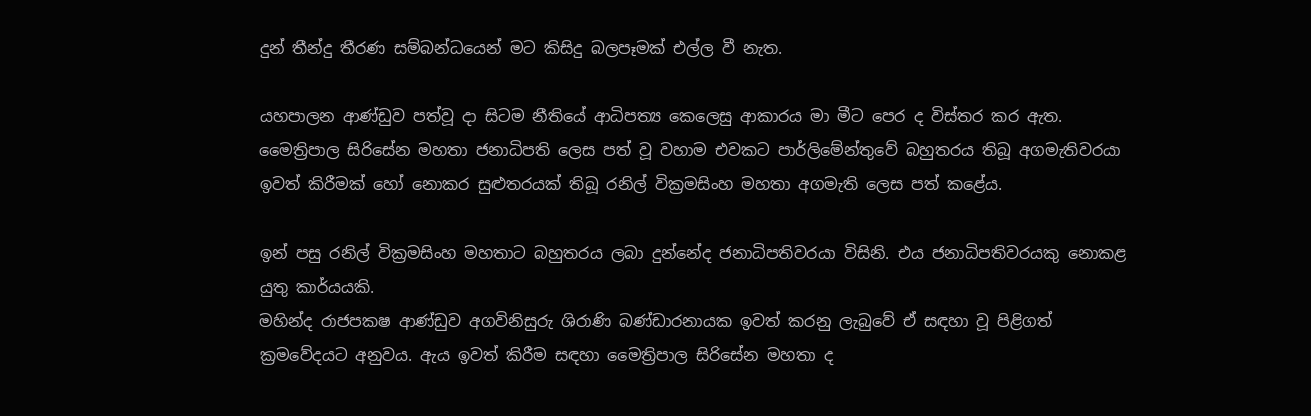දුන් තීන්දු තීරණ සම්බන්ධයෙන් මට කිසිදු බලපෑමක් එල්ල වී නැත.

යහපාලන ආණ්ඩුව පත්වූ දා සිටම නීතියේ ආධිපත්‍ය කෙලෙසු ආකාරය මා මීට පෙර ද විස්තර කර ඇත. මෛත්‍රිපාල සිරිසේන මහතා ජනාධිපති ලෙස පත් වූ වහාම එවකට පාර්ලිමේන්තුවේ බහුතරය තිබූ අගමැතිවරයා ඉවත් කිරීමක් හෝ නොකර සුළුතරයක් තිබූ රනිල් වික්‍රමසිංහ මහතා අගමැති ලෙස පත් කළේය.

ඉන් පසු රනිල් වික්‍රමසිංහ මහතාට බහුතරය ලබා දුන්නේද ජනාධිපතිවරයා විසිනි. එය ජනාධිපතිවරයකු නොකළ යුතු කාර්යයකි.
මහින්ද රාජපක‍ෂ ආණ්ඩුව අගවිනිසුරු ශිරාණි බණ්ඩාරනායක ඉවත් කරනු ලැබුවේ ඒ සඳහා වූ පිළිගත් ක්‍රමවේදයට අනුවය. ඇය ඉවත් කිරීම සඳහා මෛත්‍රිපාල සිරිසේන මහතා ද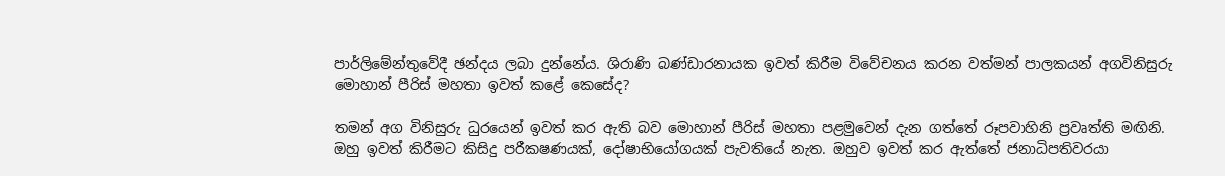පාර්ලිමේන්තුවේදී ඡන්දය ලබා දුන්නේය. ශිරාණි බණ්ඩාරනායක ඉවත් කිරීම විවේචනය කරන වත්මන් පාලකයන් අගවිනිසුරු මොහාන් පීරිස් මහතා ඉවත් කළේ කෙසේද?

තමන් අග විනිසුරු ධුරයෙන් ඉවත් කර ඇති බව මොහාන් පීරිස් මහතා පළමුවෙන් දැන ගත්තේ රූපවාහිනි ප්‍රවෘත්ති මඟිනි. ඔහු ඉවත් කිරීමට කිසිදු පරීක‍ෂණයක්, දෝෂාභියෝගයක් පැවතියේ නැත. ඔහුව ඉවත් කර ඇත්තේ ජනාධිපතිවරයා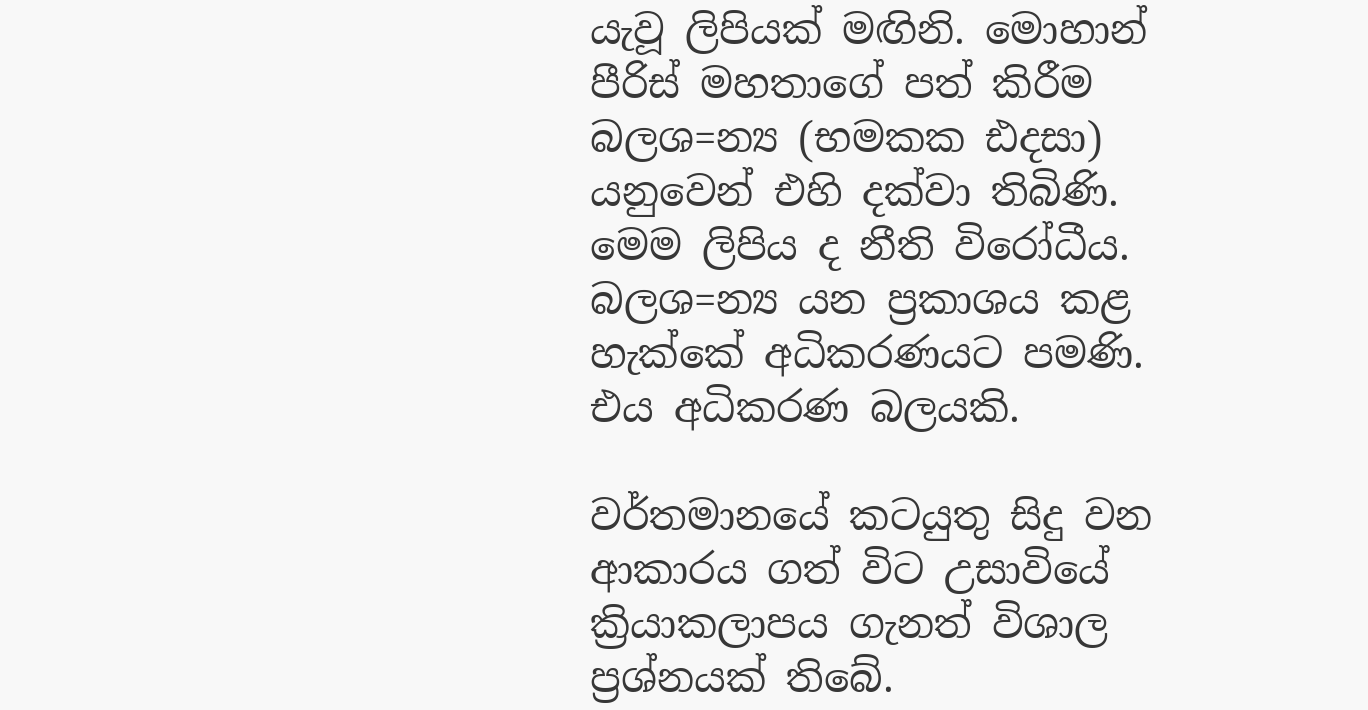යැවූ ලිපියක් මඟිනි. මොහාන් පීරිස් මහතාගේ පත් කිරීම බලශ=න්‍ය (භමකක ඪදසා) යනුවෙන් එහි දක්වා තිබිණි. මෙම ලිපිය ද නීති විරෝධීය. බලශ=න්‍ය යන ප්‍රකාශය කළ හැක්කේ අධිකරණයට පමණි. එය අධිකරණ බලයකි.

වර්තමානයේ කටයුතු සිදු වන ආකාරය ගත් විට උසාවියේ ක්‍රියාකලාපය ගැනත් විශාල ප්‍රශ්නයක් තිබේ.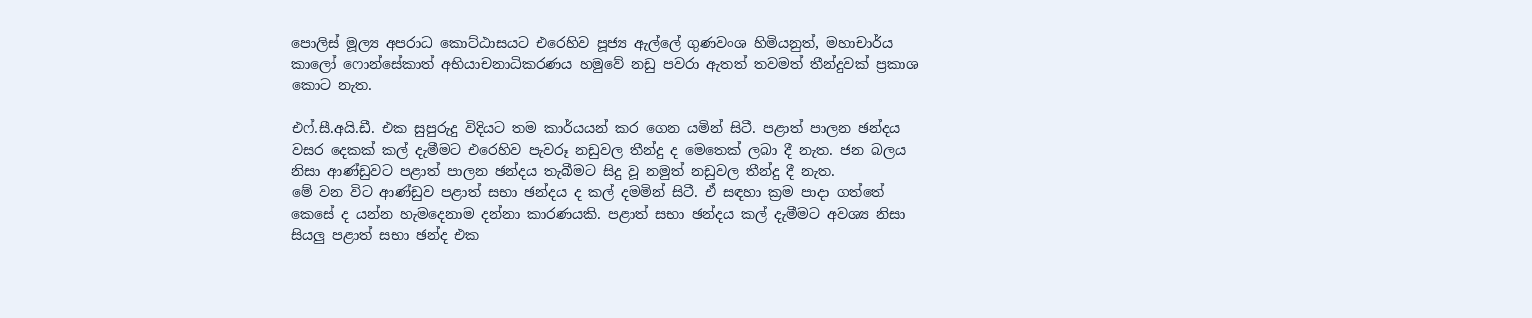පොලිස් මූල්‍ය අපරාධ කොට්ඨාසයට එරෙහිව පූජ්‍ය ඇල්ලේ ගුණවංශ හිමියනුත්, මහාචාර්ය කාලෝ ෆොන්සේකාත් අභියාචනාධිකරණය හමුවේ නඩු පවරා ඇතත් තවමත් තීන්දුවක් ප්‍රකාශ කොට නැත.

එෆ්.සී.අයි.ඩී. එක සුපුරුදු විදියට තම කාර්යයන් කර ගෙන යමින් සිටී. පළාත් පාලන ඡන්දය වසර දෙකක් කල් දැමීමට එරෙහිව පැවරූ නඩුවල තීන්දු ද මෙතෙක් ලබා දී නැත. ජන බලය නිසා ආණ්ඩුවට පළාත් පාලන ඡන්දය තැබීමට සිදු වූ නමුත් නඩුවල තීන්දු දී නැත.
මේ වන විට ආණ්ඩුව පළාත් සභා ඡන්දය ද කල් දමමින් සිටී. ඒ සඳහා ක්‍රම පාදා ගත්තේ කෙසේ ද යන්න හැමදෙනාම දන්නා කාරණයකි. පළාත් සභා ඡන්දය කල් දැමීමට අවශ්‍ය නිසා සියලු පළාත් සභා ඡන්ද එක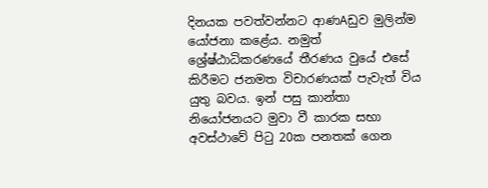දිනයක පවත්වන්නට ආණAඩුව මුලින්ම යෝජනා කළේය. නමුත් ශ්‍රේෂ්ඨාධිකරණයේ තීරණය වුයේ එසේ කිරීමට ජනමත විචාරණයක් පැවැත් විය යුතු බවය. ඉන් පසු කාන්තා නියෝජනයට මුවා වී කාරක සභා අවස්ථාවේ පිටු 20ක පනතක් ගෙන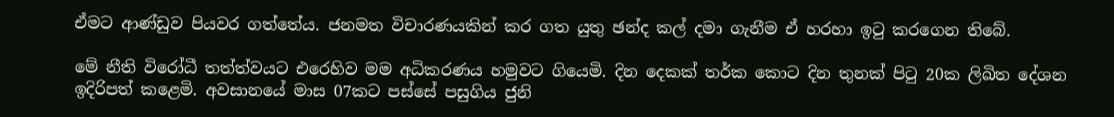ඒමට ආණ්ඩුව පියවර ගත්තේය. ජනමත විචාරණයකින් කර ගත යුතු ඡන්ද කල් දමා ගැනීම ඒ හරහා ඉටු කරගෙන තිබේ.

මේ නීති විරෝධී තත්ත්වයට එරෙහිව මම අධිකරණය හමුවට ගියෙමි. දින දෙකක් තර්ක කොට දින තුනක් පිටු 20ක ලිඛිත දේශන ඉදිරිපත් කළෙමි. අවසානයේ මාස 07කට පස්සේ පසුගිය ජුනි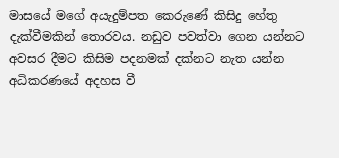මාසයේ මගේ අයැදුම්පත කෙරුණේ කිසිදු හේතු දැක්වීමකින් තොරවය. නඩුව පවත්වා ගෙන යන්නට අවසර දීමට කිසිම පදනමක් දක්නට නැත යන්න අධිකරණයේ අදහස වී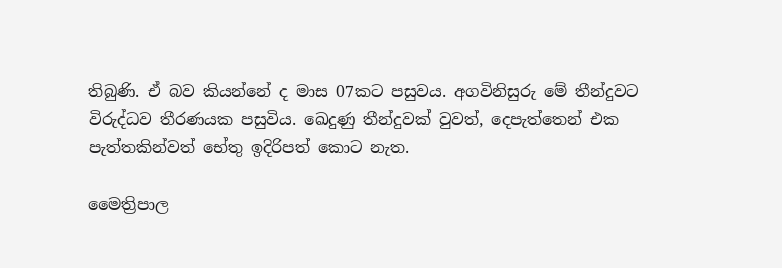තිබුණි. ඒ බව කියන්නේ ද මාස 07කට පසුවය. අගවිනිසුරු මේ තීන්දුවට විරුද්ධව තීරණයක පසුවිය. ඛෙදුණු තීන්දුවක් වුවත්, දෙපැත්තෙන් එක පැත්තකින්වත් භේතු ඉදිරිපත් කොට නැත.

මෛත්‍රිපාල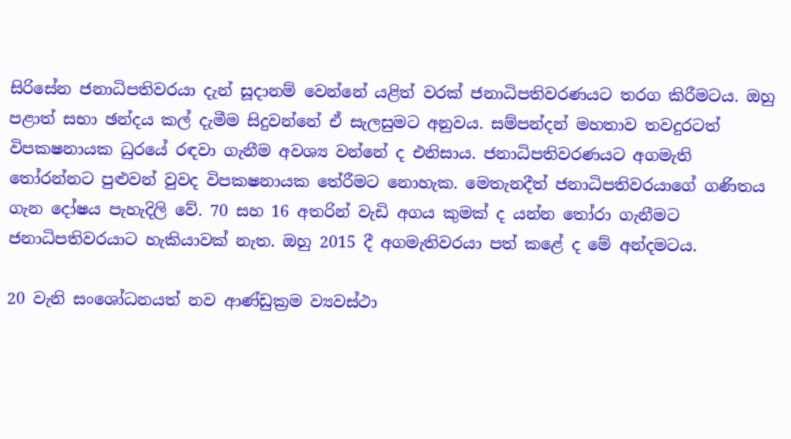සිරිසේන ජනාධිපතිවරයා දැන් සූදානම් වෙන්නේ යළිත් වරක් ජනාධිපතිවරණයට තරග කිරීමටය. ඔහු පළාත් සභා ඡන්දය කල් දැමීම සිදුවන්නේ ඒ සැලසුමට අනුවය. සම්පන්දන් මහතාව තවදුරටත් විපක‍ෂනායක ධුරයේ රඳවා ගැනීම අවශ්‍ය වන්නේ ද එනිසාය. ජනාධිපතිවරණයට අගමැති තෝරන්නට පුළුවන් වුවද විපක‍ෂනායක තේරීමට නොහැක. මෙතැනදීත් ජනාධිපතිවරයාගේ ගණිතය ගැන දෝෂය පැහැදිලි වේ. 70 සහ 16 අතරින් වැඩි අගය කුමක් ද යන්න තෝරා ගැනීමට ජනාධිපතිවරයාට හැකියාවක් නැත. ඔහු 2015 දී අගමැතිවරයා පත් කළේ ද මේ අන්දමටය.

20 වැනි සංශෝධනයත් නව ආණ්ඩුක්‍රම ව්‍යවස්ථා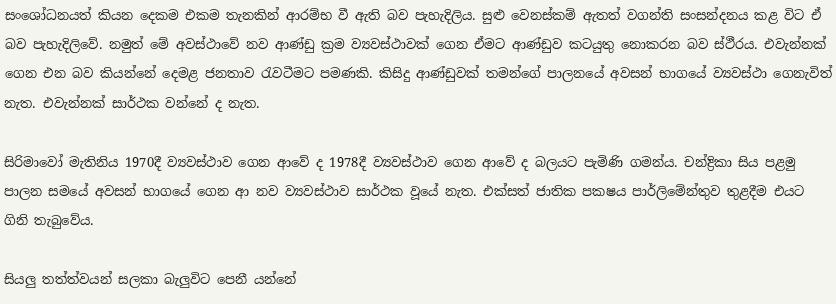සංශෝධනයත් කියන දෙකම එකම තැනකින් ආරම්භ වී ඇති බව පැහැදිලිය. සුළු වෙනස්කම් ඇතත් වගන්ති සංසන්දනය කළ විට ඒ බව පැහැදිලිවේ. නමුත් මේ අවස්ථාවේ නව ආණ්ඩු ක්‍රම ව්‍යවස්ථාවක් ගෙන ඒමට ආණ්ඩුව කටයුතු නොකරන බව ස්ථීරය. එවැන්නක් ගෙන එන බව කියන්නේ දෙමළ ජනතාව රැවටීමට පමණකි. කිසිදු ආණ්ඩුවක් තමන්ගේ පාලනයේ අවසන් භාගයේ ව්‍යවස්ථා ගෙනැවිත් නැත. එවැන්නක් සාර්ථක වන්නේ ද නැත.

සිරිමාවෝ මැතිනිය 1970දී ව්‍යවස්ථාව ගෙන ආවේ ද 1978දී ව්‍යවස්ථාව ගෙන ආවේ ද බලයට පැමිණි ගමන්ය. චන්ද්‍රිකා සිය පළමු පාලන සමයේ අවසන් භාගයේ ගෙන ආ නව ව්‍යවස්ථාව සාර්ථක වූයේ නැත. එක්සත් ජාතික පක‍ෂය පාර්ලිමේන්තුව තුළදීම එයට ගිනි තැබුවේය.

සියලු තත්ත්වයන් සලකා බැලුවිට පෙනී යන්නේ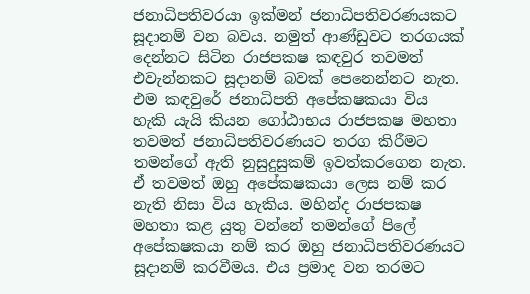ජනාධිපතිවරයා ඉක්මන් ජනාධිපතිවරණයකට සූදානම් වන බවය. නමුත් ආණ්ඩුවට තරගයක් දෙන්නට සිටින රාජපක‍ෂ කඳවුර තවමත් එවැන්නකට සූදානම් බවක් පෙනෙන්නට නැත. එම කඳවුරේ ජනාධිපති අපේක‍ෂකයා විය හැකි යැයි කියන ගෝඨාභය රාජපක‍ෂ මහතා තවමත් ජනාධිපතිවරණයට තරග කිරීමට තමන්ගේ ඇති නුසුදුසුකම් ඉවත්කරගෙන නැත. ඒ තවමත් ඔහු අපේක‍ෂකයා ලෙස නම් කර නැති නිසා විය හැකිය. මහින්ද රාජපක‍ෂ මහතා කළ යුතු වන්නේ තමන්ගේ පිලේ අපේක‍ෂකයා නම් කර ඔහු ජනාධිපතිවරණයට සූදානම් කරවීමය. එය ප්‍රමාද වන තරමට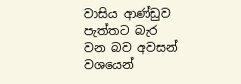වාසිය ආණ්ඩුව පැත්තට බැර වන බව අවසන් වශයෙන්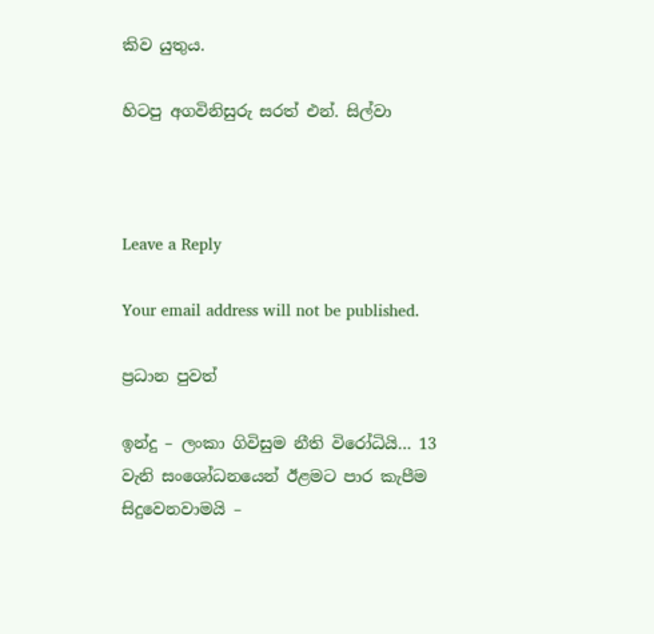කිව යුතුය.

හිටපු අගවිනිසුරු සරත් එන්. සිල්වා



Leave a Reply

Your email address will not be published.

ප්‍රධාන පුවත්

ඉන්දු – ලංකා ගිවිසුම නීති විරෝධියි… 13 වැනි සංශෝධනයෙන් ඊළමට පාර කැපීම සිදුවෙනවාමයි –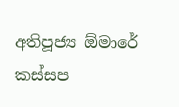අතිපූජ්‍ය ඕමාරේ කස්සප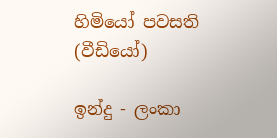හිමියෝ පවසති (වීඩියෝ)

ඉන්දු - ලංකා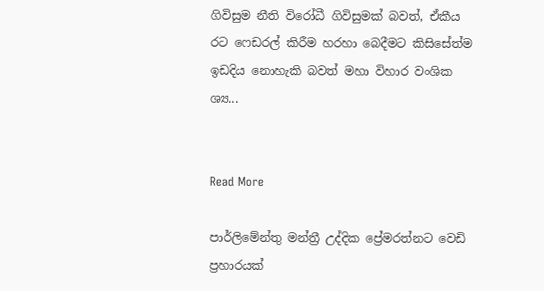ගිවිසුම නීති විරෝධී ගිවිසුමක් බවත්, ඒකීය රට ෆෙඩරල් කිරීම හරහා බෙදීමට කිසිසේත්ම ඉඩදිය නොහැකි බවත් මහා විහාර වංශික ශ්‍ය...


Read More

පාර්ලිමේන්තු මන්ත්‍රී උද්දික ප්‍රේමරත්නට වෙඩි ප්‍රහාරයක්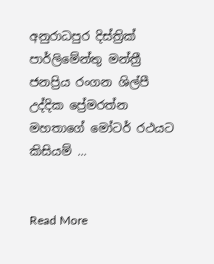අනුරාධපුර දිස්ත්‍රික් පාර්ලිමේන්තු මන්ත්‍රී ජනප්‍රිය රංගන ශිල්පී උද්දික ප්‍රේමරත්න මහතාගේ මෝටර් රථයට කිසියම් ...


Read More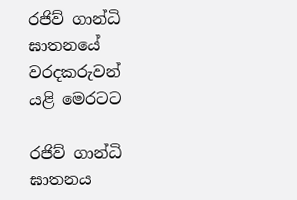රජිව් ගාන්ධි ඝාතනයේ වරදකරුවන් යළි මෙරටට

රජිව් ගාන්ධි ඝාතනය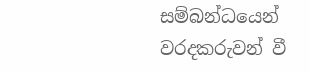සම්බන්ධයෙන් වරදකරුවන් වී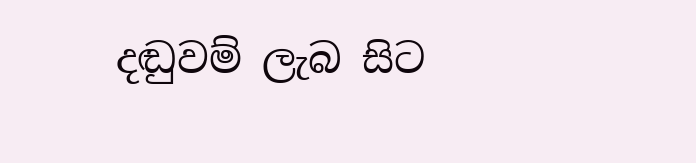දඬුවම් ලැබ සිට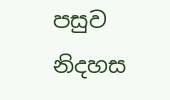පසුව නිදහස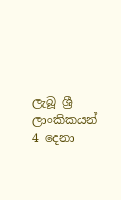ලැබූ ශ්‍රී ලාංකිකයන් 4 දෙනා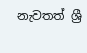නැවතත් ශ්‍රී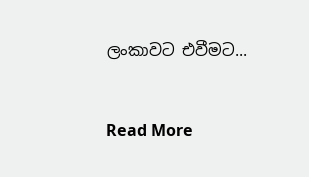ලංකාවට එවීමට...


Read More